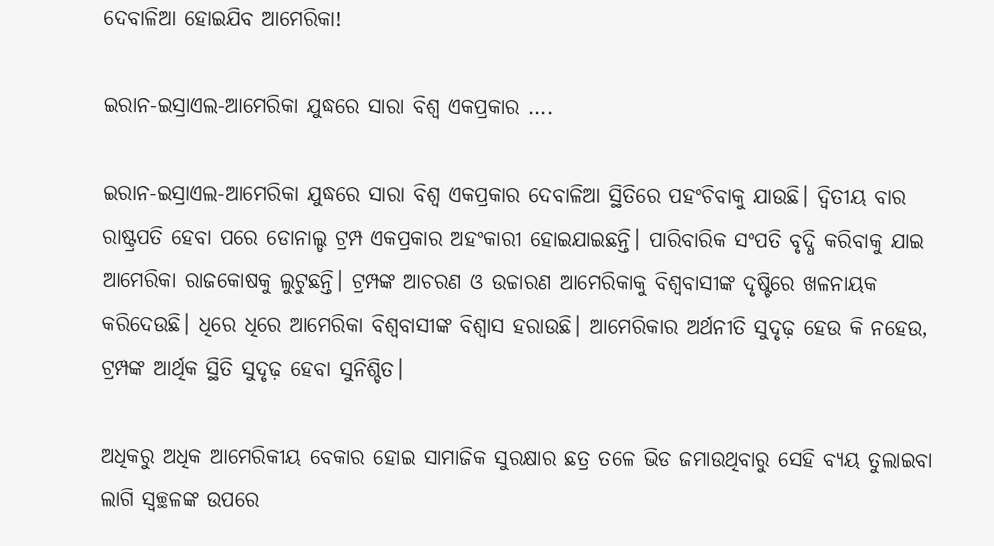ଦେବାଳିଆ ହୋଇଯିବ ଆମେରିକା!

ଇରାନ-ଇସ୍ରାଏଲ-ଆମେରିକା ଯୁଦ୍ଧରେ ସାରା ବିଶ୍ୱ ଏକପ୍ରକାର ….

ଇରାନ-ଇସ୍ରାଏଲ-ଆମେରିକା ଯୁଦ୍ଧରେ ସାରା ବିଶ୍ୱ ଏକପ୍ରକାର ଦେବାଳିଆ ସ୍ଥିତିରେ ପହଂଚିବାକୁ ଯାଉଛି। ଦ୍ୱିତୀୟ ବାର ରାଷ୍ଟ୍ରପତି ହେବା ପରେ ଡୋନାଲ୍ଡ ଟ୍ରମ୍ପ ଏକପ୍ରକାର ଅହଂକାରୀ ହୋଇଯାଇଛନ୍ତି। ପାରିବାରିକ ସଂପତି ବୃଦ୍ଧି କରିବାକୁ ଯାଇ ଆମେରିକା ରାଜକୋଷକୁ ଲୁଟୁଛନ୍ତି। ଟ୍ରମ୍ପଙ୍କ ଆଚରଣ ଓ ଉଚ୍ଚାରଣ ଆମେରିକାକୁ ବିଶ୍ୱବାସୀଙ୍କ ଦୃଷ୍ଟିରେ ଖଳନାୟକ କରିଦେଉଛି। ଧିରେ ଧିରେ ଆମେରିକା ବିଶ୍ୱବାସୀଙ୍କ ବିଶ୍ୱାସ ହରାଉଛି। ଆମେରିକାର ଅର୍ଥନୀତି ସୁଦୃଢ଼ ହେଉ କି ନହେଉ, ଟ୍ରମ୍ପଙ୍କ ଆର୍ଥିକ ସ୍ଥିତି ସୁଦୃଢ଼ ହେବା ସୁନିଶ୍ଚିତ।

ଅଧିକରୁ ଅଧିକ ଆମେରିକୀୟ ବେକାର ହୋଇ ସାମାଜିକ ସୁରକ୍ଷାର ଛତ୍ର ତଳେ ଭିଡ ଜମାଉଥିବାରୁ ସେହି ବ୍ୟୟ ତୁଲାଇବା ଲାଗି ସ୍ୱଚ୍ଛଳଙ୍କ ଉପରେ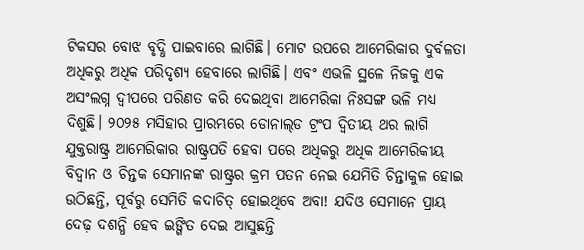ଟିକସର ବୋଝ ବୃଦ୍ଧି ପାଇବାରେ ଲାଗିଛି। ମୋଟ ଉପରେ ଆମେରିକାର ଦୁର୍ବଳତା ଅଧିକରୁ ଅଧିକ ପରିଦୃଶ୍ୟ ହେବାରେ ଲାଗିଛି। ଏବଂ ଏଭଳି ସ୍ଥଳେ ନିଜକୁ ଏକ ଅସଂଲଗ୍ନ ଦ୍ୱୀପରେ ପରିଣତ କରି ଦେଇଥିବା ଆମେରିକା ନିଃସଙ୍ଗ ଭଳି ମଧ୍ୟ ଦିଶୁଛି। ୨୦୨୫ ମସିହାର ପ୍ରାରମ୍ଭରେ ଡୋନାଲ୍‌ଡ ଟ୍ରଂପ ଦ୍ୱିତୀୟ ଥର ଲାଗି ଯୁକ୍ତରାଷ୍ଟ୍ର ଆମେରିକାର ରାଷ୍ଟ୍ରପତି ହେବା ପରେ ଅଧିକରୁ ଅଧିକ ଆମେରିକୀୟ ବିଦ୍ୱାନ ଓ ଚିନ୍ତକ ସେମାନଙ୍କ ରାଷ୍ଟ୍ରର କ୍ରମ ପତନ ନେଇ ଯେମିତି ଚିନ୍ତାକୁଳ ହୋଇ ଉଠିଛନ୍ତି, ପୂର୍ବରୁ ସେମିତି କଦାଚିତ୍‌ ହୋଇଥିବେ ଅବା! ଯଦିଓ ସେମାନେ ପ୍ରାୟ ଦେଢ଼ ଦଶନ୍ଧି ହେବ ଇଙ୍ଗିତ ଦେଇ ଆସୁଛନ୍ତି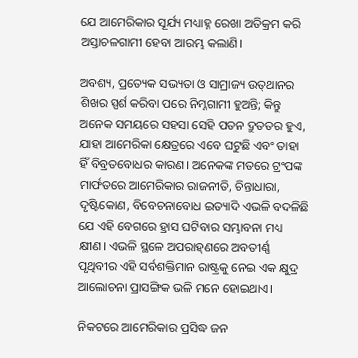ଯେ ଆମେରିକାର ସୂର୍ଯ୍ୟ ମଧ୍ୟାହ୍ନ ରେଖା ଅତିକ୍ରମ କରି ଅସ୍ତାଚଳଗାମୀ ହେବା ଆରମ୍ଭ କଲାଣି।

ଅବଶ୍ୟ, ପ୍ରତ୍ୟେକ ସଭ୍ୟତା ଓ ସାମ୍ରାଜ୍ୟ ଉତ୍‌ଥାନର ଶିଖର ସ୍ପର୍ଶ କରିବା ପରେ ନିମ୍ନଗାମୀ ହୁଅନ୍ତି; କିନ୍ତୁ ଅନେକ ସମୟରେ ସହସା ସେହି ପତନ ଦ୍ରୁତତର ହୁଏ, ଯାହା ଆମେରିକା କ୍ଷେତ୍ରରେ ଏବେ ଘଟୁଛି ଏବଂ ତାହା ହିଁ ବିବ୍ରତବୋଧର କାରଣ। ଅନେକଙ୍କ ମତରେ ଟ୍ରଂପଙ୍କ ମାର୍ଫତରେ ଆମେରିକାର ରାଜନୀତି, ଚିନ୍ତାଧାରା, ଦୃଷ୍ଟିକୋଣ, ବିବେଚନାବୋଧ ଇତ୍ୟାଦି ଏଭଳି ବଦଳିଛି ଯେ ଏହି ବେଗରେ ହ୍ରାସ ଘଟିବାର ସମ୍ଭାବନା ମଧ୍ୟ କ୍ଷୀଣ। ଏଭଳି ସ୍ଥଳେ ଅପରାହ୍‌ଣରେ ଅବତୀର୍ଣ୍ଣ ପୃଥିବୀର ଏହି ସର୍ବଶକ୍ତିମାନ ରାଷ୍ଟ୍ରକୁ ନେଇ ଏକ କ୍ଷୁଦ୍ର ଆଲୋଚନା ପ୍ରାସଙ୍ଗିକ ଭଳି ମନେ ହୋଇଥାଏ।

ନିକଟରେ ଆମେରିକାର ପ୍ରସିଦ୍ଧ ଜନ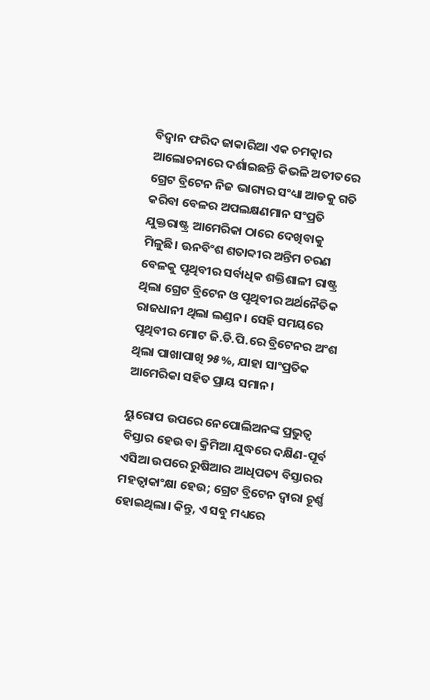ବିଦ୍ୱାନ ଫରିଦ ଜାକାରିଆ ଏକ ଚମତ୍କାର ଆଲୋଚନାରେ ଦର୍ଶାଇଛନ୍ତି କିଭଳି ଅତୀତରେ ଗ୍ରେଟ ବ୍ରିଟେନ ନିଜ ଭାଗ୍ୟର ସଂଧ୍ୟା ଆଡକୁ ଗତି କରିବା ବେଳର ଅପଲକ୍ଷଣମାନ ସଂପ୍ରତି ଯୁକ୍ତରାଷ୍ଟ୍ର ଆମେରିକା ଠାରେ ଦେଖିବାକୁ ମିଳୁଛି। ଊନବିଂଶ ଶତାବ୍ଦୀର ଅନ୍ତିମ ଚରଣ ବେଳକୁ ପୃଥିବୀର ସର୍ବାଧିକ ଶକ୍ତିଶାଳୀ ରାଷ୍ଟ୍ର ଥିଲା ଗ୍ରେଟ ବ୍ରିଟେନ ଓ ପୃଥିବୀର ଅର୍ଥନୈତିକ ରାଜଧାନୀ ଥିଲା ଲଣ୍ଡନ। ସେହି ସମୟରେ ପୃଥିବୀର ମୋଟ ଜି.ଡି.ପି.ରେ ବ୍ରିଟେନର ଅଂଶ ଥିଲା ପାଖାପାଖି ୨୫%, ଯାହା ସାଂପ୍ରତିକ ଆମେରିକା ସହିତ ପ୍ରାୟ ସମାନ।

ୟୁରୋପ ଉପରେ ନେପୋଲିଅନଙ୍କ ପ୍ରଭୁତ୍ୱ ବିସ୍ତାର ହେଉ ବା କ୍ରିମିଆ ଯୁଦ୍ଧରେ ଦକ୍ଷିଣ-ପୂର୍ବ ଏସିଆ ଉପରେ ରୁଷିଆର ଆଧିପତ୍ୟ ବିସ୍ତାରର ମହତ୍ୱାକାଂକ୍ଷା ହେଉ; ଗ୍ରେଟ ବ୍ରିଟେନ ଦ୍ୱାରା ଚୂର୍ଣ୍ଣ ହୋଇଥିଲା। କିନ୍ତୁ, ଏ ସବୁ ମଧ୍ୟରେ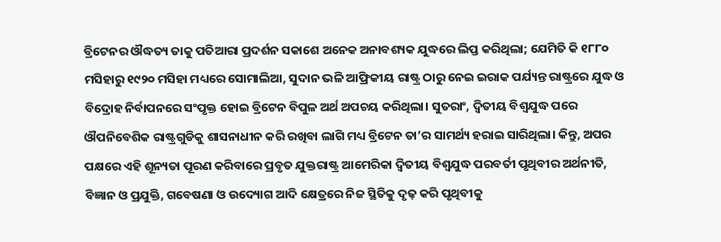ବ୍ରିଟେନର ଔଦ୍ଧତ୍ୟ ତାକୁ ପତିଆରା ପ୍ରଦର୍ଶନ ସକାଶେ ଅନେକ ଅନାବଶ୍ୟକ ଯୁଦ୍ଧରେ ଲିପ୍ତ କରିଥିଲା; ଯେମିତି କି ୧୮୮୦ ମସିହାରୁ ୧୯୨୦ ମସିହା ମଧ୍ୟରେ ସୋମାଲିଆ, ସୁଦାନ ଭଳି ଆଫ୍ରିକୀୟ ରାଷ୍ଟ୍ର ଠାରୁ ନେଇ ଇରାକ ପର୍ଯ୍ୟନ୍ତ ରାଷ୍ଟ୍ରରେ ଯୁଦ୍ଧ ଓ ବିଦ୍ରୋହ ନିର୍ବାପନରେ ସଂପୃକ୍ତ ହୋଇ ବ୍ରିଟେନ ବିପୁଳ ଅର୍ଥ ଅପଚୟ କରିଥିଲା। ସୁତରାଂ, ଦ୍ୱିତୀୟ ବିଶ୍ୱଯୁଦ୍ଧ ପରେ ଔପନିବେଶିକ ରାଷ୍ଟ୍ରଗୁଡିକୁ ଶାସନାଧୀନ କରି ରଖିବା ଲାଗି ମଧ୍ୟ ବ୍ରିଟେନ ତା’ର ସାମର୍ଥ୍ୟ ହରାଇ ସାରିଥିଲା। କିନ୍ତୁ, ଅପର ପକ୍ଷରେ ଏହି ଶୂନ୍ୟତା ପୂରଣ କରିବାରେ ପ୍ରବୃତ ଯୁକ୍ତରାଷ୍ଟ୍ର ଆମେରିକା ଦ୍ୱିତୀୟ ବିଶ୍ୱଯୁଦ୍ଧ ପରବର୍ତୀ ପୃଥିବୀର ଅର୍ଥନୀତି, ବିଜ୍ଞାନ ଓ ପ୍ରଯୁକ୍ତି, ଗବେଷଣା ଓ ଉଦ୍ୟୋଗ ଆଦି କ୍ଷେତ୍ରରେ ନିଜ ସ୍ଥିତିକୁ ଦୃଢ଼ କରି ପୃଥିବୀକୁ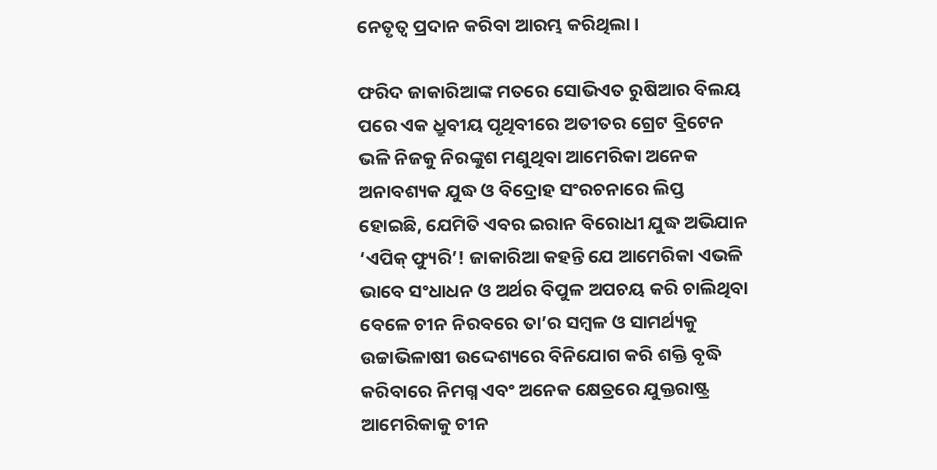ନେତୃତ୍ୱ ପ୍ରଦାନ କରିବା ଆରମ୍ଭ କରିଥିଲା।

ଫରିଦ ଜାକାରିଆଙ୍କ ମତରେ ସୋଭିଏତ ରୁଷିଆର ବିଲୟ ପରେ ଏକ ଧ୍ରୁବୀୟ ପୃଥିବୀରେ ଅତୀତର ଗ୍ରେଟ ବ୍ରିଟେନ ଭଳି ନିଜକୁ ନିରଙ୍କୁଶ ମଣୁଥିବା ଆମେରିକା ଅନେକ ଅନାବଶ୍ୟକ ଯୁଦ୍ଧ ଓ ବିଦ୍ରୋହ ସଂରଚନାରେ ଲିପ୍ତ ହୋଇଛି, ଯେମିତି ଏବର ଇରାନ ବିରୋଧୀ ଯୁଦ୍ଧ ଅଭିଯାନ ‘ଏପିକ୍‌ ଫ୍ୟୁରି’! ଜାକାରିଆ କହନ୍ତି ଯେ ଆମେରିକା ଏଭଳି ଭାବେ ସଂଧାଧନ ଓ ଅର୍ଥର ବିପୁଳ ଅପଚୟ କରି ଚାଲିଥିବା ବେଳେ ଚୀନ ନିରବରେ ତା’ର ସମ୍ବଳ ଓ ସାମର୍ଥ୍ୟକୁ ଉଚ୍ଚାଭିଳାଷୀ ଉଦ୍ଦେଶ୍ୟରେ ବିନିଯୋଗ କରି ଶକ୍ତି ବୃଦ୍ଧି କରିବାରେ ନିମଗ୍ନ ଏବଂ ଅନେକ କ୍ଷେତ୍ରରେ ଯୁକ୍ତରାଷ୍ଟ୍ର ଆମେରିକାକୁ ଚୀନ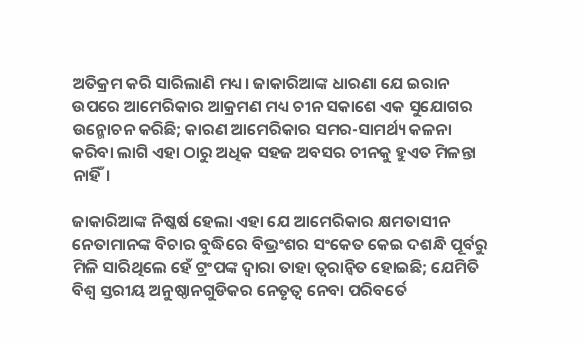ଅତିକ୍ରମ କରି ସାରିଲାଣି ମଧ୍ୟ। ଜାକାରିଆଙ୍କ ଧାରଣା ଯେ ଇରାନ ଉପରେ ଆମେରିକାର ଆକ୍ରମଣ ମଧ୍ୟ ଚୀନ ସକାଶେ ଏକ ସୁଯୋଗର ଉନ୍ମୋଚନ କରିଛି; କାରଣ ଆମେରିକାର ସମର-ସାମର୍ଥ୍ୟ କଳନା କରିବା ଲାଗି ଏହା ଠାରୁ ଅଧିକ ସହଜ ଅବସର ଚୀନକୁ ହୁଏତ ମିଳନ୍ତା ନାହିଁ।

ଜାକାରିଆଙ୍କ ନିଷ୍କର୍ଷ ହେଲା ଏହା ଯେ ଆମେରିକାର କ୍ଷମତାସୀନ ନେତାମାନଙ୍କ ବିଚାର ବୁଦ୍ଧିରେ ବିଭ୍ରଂଶର ସଂକେତ କେଇ ଦଶନ୍ଧି ପୂର୍ବରୁ ମିଳି ସାରିଥିଲେ ହେଁ ଟ୍ରଂପଙ୍କ ଦ୍ୱାରା ତାହା ତ୍ୱରାନ୍ୱିତ ହୋଇଛି; ଯେମିତି ବିଶ୍ୱ ସ୍ତରୀୟ ଅନୁଷ୍ଠାନଗୁଡିକର ନେତୃତ୍ୱ ନେବା ପରିବର୍ତେ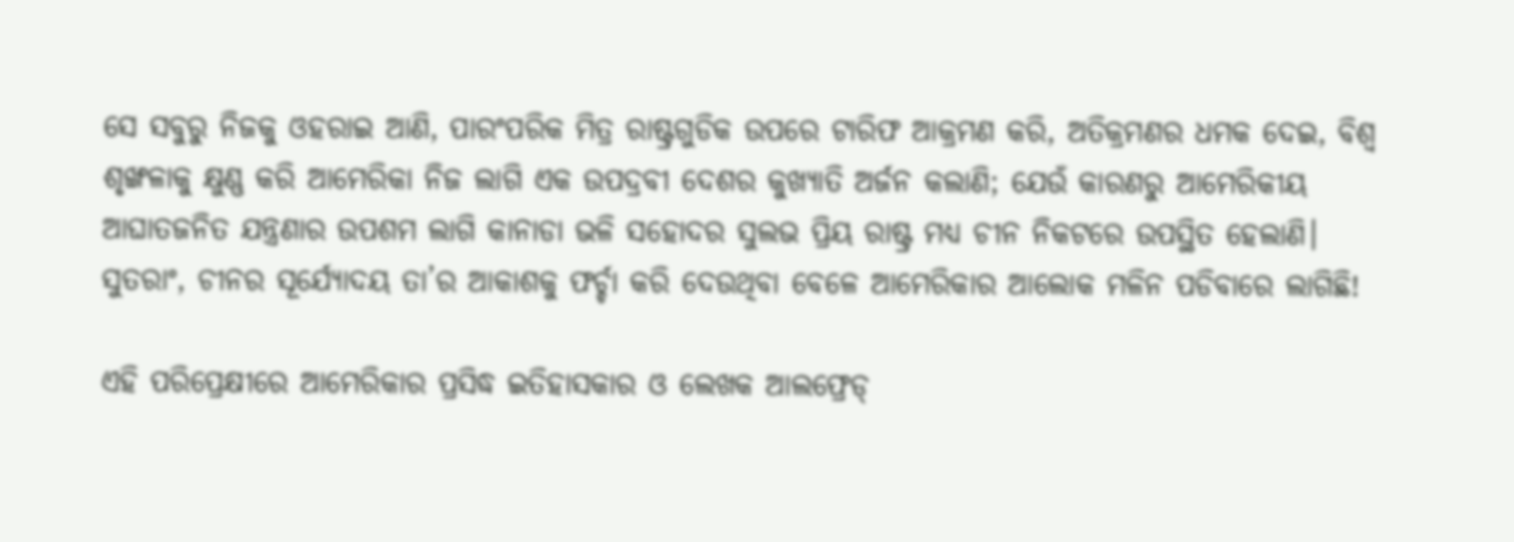ସେ ସବୁରୁ ନିଜକୁ ଓହରାଇ ଆଣି, ପାରଂପରିକ ମିତ୍ର ରାଷ୍ଟ୍ରଗୁଡିକ ଉପରେ ଟାରିଫ ଆକ୍ରମଣ କରି, ଅତିକ୍ରମଣର ଧମକ ଦେଇ, ବିଶ୍ୱ ଶୃଙ୍ଖଳାକୁ କ୍ଷୁଣ୍ଣ କରି ଆମେରିକା ନିଜ ଲାଗି ଏକ ଉପଦ୍ରବୀ ଦେଶର କୁଖ୍ୟାତି ଅର୍ଜନ କଲାଣି; ଯେଉଁ କାରଣରୁ ଆମେରିକୀୟ ଆଘାତଜନିତ ଯନ୍ତ୍ରଣାର ଉପଶମ ଲାଗି କାନାଡା ଭଳି ସହୋଦର ସୁଲଭ ପ୍ରିୟ ରାଷ୍ଟ୍ର ମଧ୍ୟ ଚୀନ ନିକଟରେ ଉପସ୍ଥିତ ହେଲାଣି। ସୁତରାଂ, ଚୀନର ସୂର୍ଯ୍ୟୋଦୟ ତା’ର ଆକାଶକୁ ଫର୍ଚ୍ଚା କରି ଦେଉଥିବା ବେଳେ ଆମେରିକାର ଆଲୋକ ମଳିନ ପଡିବାରେ ଲାଗିଛି!

ଏହି ପରିପ୍ରେକ୍ଷୀରେ ଆମେରିକାର ପ୍ରସିଦ୍ଧ ଇତିହାସକାର ଓ ଲେଖକ ଆଲଫ୍ରେଡ୍‌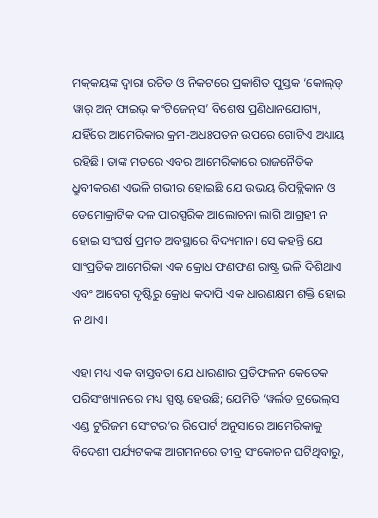ମକ୍‌କୟଙ୍କ ଦ୍ୱାରା ରଚିତ ଓ ନିକଟରେ ପ୍ରକାଶିତ ପୁସ୍ତକ ‘କୋଲ୍‌ଡ୍‌ ୱାର୍‌ ଅନ୍‌ ଫାଇଭ୍‌ କଂଟିଜେନ୍‌ସ’ ବିଶେଷ ପ୍ରଣିଧାନଯୋଗ୍ୟ, ଯହିଁରେ ଆମେରିକାର କ୍ରମ-ଅଧଃପତନ ଉପରେ ଗୋଟିଏ ଅଧ୍ୟାୟ ରହିଛି। ତାଙ୍କ ମତରେ ଏବର ଆମେରିକାରେ ରାଜନୈତିକ ଧ୍ରୁବୀକରଣ ଏଭଳି ଗଭୀର ହୋଇଛି ଯେ ଉଭୟ ରିପବ୍ଲିକାନ ଓ ଡେମୋକ୍ରାଟିକ ଦଳ ପାରସ୍ପରିକ ଆଲୋଚନା ଲାଗି ଆଗ୍ରହୀ ନ ହୋଇ ସଂଘର୍ଷ ପ୍ରମତ ଅବସ୍ଥାରେ ବିଦ୍ୟମାନ। ସେ କହନ୍ତି ଯେ ସାଂପ୍ରତିକ ଆମେରିକା ଏକ କ୍ରୋଧ ଫଣଫଣ ରାଷ୍ଟ୍ର ଭଳି ଦିଶିଥାଏ ଏବଂ ଆବେଗ ଦୃଷ୍ଟିରୁ କ୍ରୋଧ କଦାପି ଏକ ଧାରଣକ୍ଷମ ଶକ୍ତି ହୋଇ ନ ଥାଏ।

ଏହା ମଧ୍ୟ ଏକ ବାସ୍ତବତା ଯେ ଧାରଣାର ପ୍ରତିଫଳନ କେତେକ ପରିସଂଖ୍ୟାନରେ ମଧ୍ୟ ସ୍ପଷ୍ଟ ହେଉଛି; ଯେମିତି ‘ୱର୍ଲଡ ଟ୍ରଭେଲ୍‌ସ ଏଣ୍ଡ ଟୁରିଜମ ସେଂଟର’ର ରିପୋର୍ଟ ଅନୁସାରେ ଆମେରିକାକୁ ବିଦେଶୀ ପର୍ଯ୍ୟଟକଙ୍କ ଆଗମନରେ ତୀବ୍ର ସଂକୋଚନ ଘଟିଥିବାରୁ,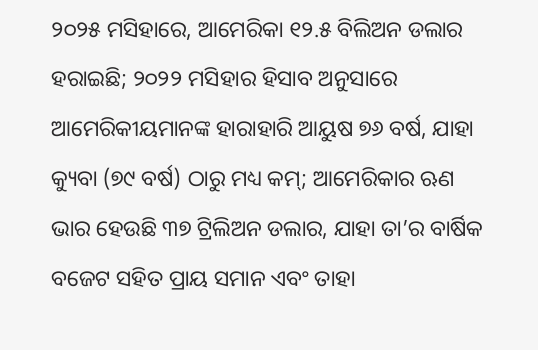୨୦୨୫ ମସିହାରେ, ଆମେରିକା ୧୨.୫ ବିଲିଅନ ଡଲାର ହରାଇଛି; ୨୦୨୨ ମସିହାର ହିସାବ ଅନୁସାରେ ଆମେରିକୀୟମାନଙ୍କ ହାରାହାରି ଆୟୁଷ ୭୬ ବର୍ଷ, ଯାହା କ୍ୟୁବା (୭୯ ବର୍ଷ) ଠାରୁ ମଧ୍ୟ କମ୍‌; ଆମେରିକାର ଋଣ ଭାର ହେଉଛି ୩୭ ଟ୍ରିଲିଅନ ଡଲାର, ଯାହା ତା’ର ବାର୍ଷିକ ବଜେଟ ସହିତ ପ୍ରାୟ ସମାନ ଏବଂ ତାହା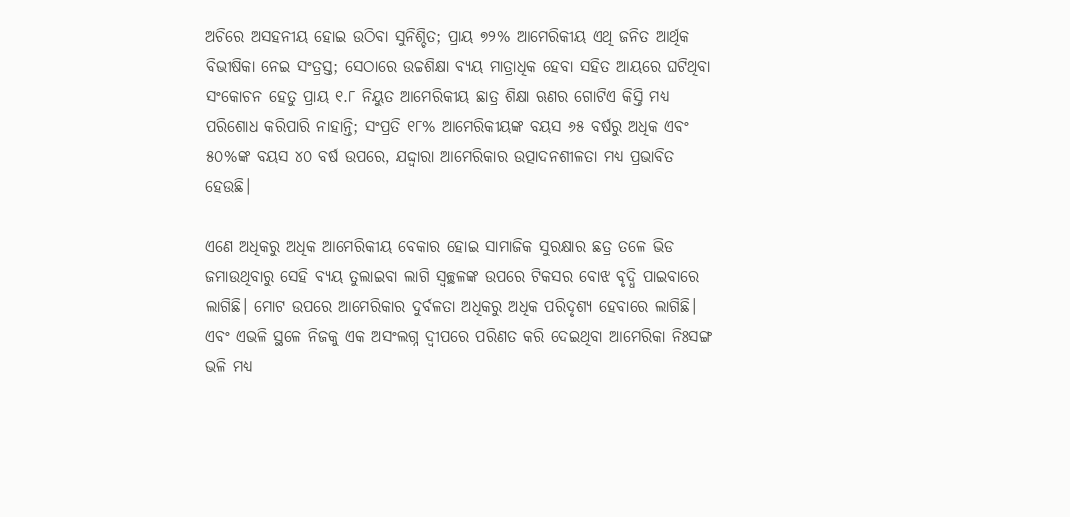ଅଚିରେ ଅସହନୀୟ ହୋଇ ଉଠିବା ସୁନିଶ୍ଚିତ; ପ୍ରାୟ ୭୨% ଆମେରିକୀୟ ଏଥି ଜନିତ ଆର୍ଥିକ ବିଭୀଷିକା ନେଇ ସଂତ୍ରସ୍ତ; ସେଠାରେ ଉଚ୍ଚଶିକ୍ଷା ବ୍ୟୟ ମାତ୍ରାଧିକ ହେବା ସହିତ ଆୟରେ ଘଟିଥିବା ସଂକୋଚନ ହେତୁ ପ୍ରାୟ ୧.୮ ନିୟୁତ ଆମେରିକୀୟ ଛାତ୍ର ଶିକ୍ଷା ଋଣର ଗୋଟିଏ କିସ୍ତି ମଧ୍ୟ ପରିଶୋଧ କରିପାରି ନାହାନ୍ତି; ସଂପ୍ରତି ୧୮% ଆମେରିକୀୟଙ୍କ ବୟସ ୬୫ ବର୍ଷରୁ ଅଧିକ ଏବଂ ୫୦%ଙ୍କ ବୟସ ୪୦ ବର୍ଷ ଉପରେ, ଯଦ୍ଦ୍ୱାରା ଆମେରିକାର ଉତ୍ପାଦନଶୀଳତା ମଧ୍ୟ ପ୍ରଭାବିତ ହେଉଛି।

ଏଣେ ଅଧିକରୁ ଅଧିକ ଆମେରିକୀୟ ବେକାର ହୋଇ ସାମାଜିକ ସୁରକ୍ଷାର ଛତ୍ର ତଳେ ଭିଡ ଜମାଉଥିବାରୁ ସେହି ବ୍ୟୟ ତୁଲାଇବା ଲାଗି ସ୍ୱଚ୍ଛଳଙ୍କ ଉପରେ ଟିକସର ବୋଝ ବୃଦ୍ଧି ପାଇବାରେ ଲାଗିଛି। ମୋଟ ଉପରେ ଆମେରିକାର ଦୁର୍ବଳତା ଅଧିକରୁ ଅଧିକ ପରିଦୃଶ୍ୟ ହେବାରେ ଲାଗିଛି। ଏବଂ ଏଭଳି ସ୍ଥଳେ ନିଜକୁ ଏକ ଅସଂଲଗ୍ନ ଦ୍ୱୀପରେ ପରିଣତ କରି ଦେଇଥିବା ଆମେରିକା ନିଃସଙ୍ଗ ଭଳି ମଧ୍ୟ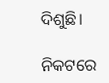ଦିଶୁଛି।

ନିକଟରେ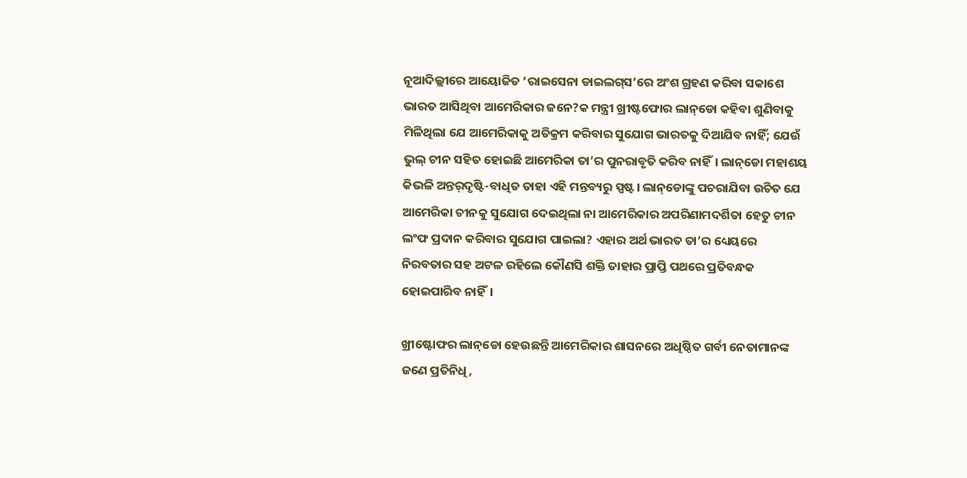ନୂଆଦିଲ୍ଲୀରେ ଆୟୋଜିତ ‘ରାଇସେନା ଡାଇଲଗ୍‌ସ’ରେ ଅଂଶ ଗ୍ରହଣ କରିବା ସକାଶେ ଭାରତ ଆସିଥିବା ଆମେରିକାର ଜନେ?କ ମନ୍ତ୍ରୀ ଖ୍ରୀଷ୍ଟଫୋର ଲାନ୍‌ଡୋ କହିବା ଶୁଣିବାକୁ ମିଳିଥିଲା ଯେ ଆମେରିକାକୁ ଅତିକ୍ରମ କରିବାର ସୁଯୋଗ ଭାରତକୁ ଦିଆଯିବ ନାହିଁ; ଯେଉଁ ଭୁଲ୍‌ ଚୀନ ସହିତ ହୋଇଛି ଆମେରିକା ତା’ର ପୁନରାବୃତି କରିବ ନାହିଁ। ଲାନ୍‌ଡୋ ମହାଶୟ କିଭଳି ଅନ୍ତର୍‌ଦୃଷ୍ଟି-ବାଧିତ ତାହା ଏହି ମନ୍ତବ୍ୟରୁ ସ୍ପଷ୍ଟ। ଲାନ୍‌ଡୋଙ୍କୁ ପଚରାଯିବା ଉଚିତ ଯେ ଆମେରିକା ଚୀନକୁ ସୁଯୋଗ ଦେଇଥିଲା ନା ଆମେରିକାର ଅପରିଣାମଦର୍ଶିତା ହେତୁ ଚୀନ ଲଂଫ ପ୍ରଦାନ କରିବାର ସୁଯୋଗ ପାଇଲା? ଏହାର ଅର୍ଥ ଭାରତ ତା’ର ଧ୍ୟେୟରେ ନିରବତାର ସହ ଅଟଳ ରହିଲେ କୌଣସି ଶକ୍ତି ତାହାର ପ୍ରାପ୍ତି ପଥରେ ପ୍ରତିବନ୍ଧକ ହୋଇପାରିବ ନାହିଁ।

ଖ୍ରୀଷ୍ଟୋଫର ଲାନ୍‌ଡୋ ହେଉଛନ୍ତି ଆମେରିକାର ଶାସନରେ ଅଧିଷ୍ଠିତ ଗର୍ବୀ ନେତାମାନଙ୍କ ଜଣେ ପ୍ରତିନିଧି,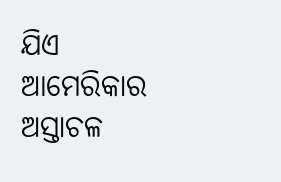ଯିଏ ଆମେରିକାର ଅସ୍ତାଚଳ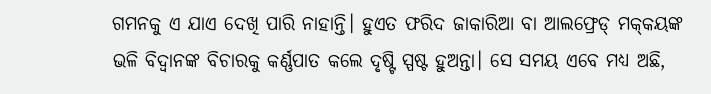ଗମନକୁ ଏ ଯାଏ ଦେଖି ପାରି ନାହାନ୍ତି। ହୁଏତ ଫରିଦ ଜାକାରିଆ ବା ଆଲଫ୍ରେଡ୍‌ ମକ୍‌କୟଙ୍କ ଭଳି ବିଦ୍ୱାନଙ୍କ ବିଚାରକୁ କର୍ଣ୍ଣପାତ କଲେ ଦୃଷ୍ଟି ସ୍ପଷ୍ଟ ହୁଅନ୍ତା। ସେ ସମୟ ଏବେ ମଧ୍ୟ ଅଛି,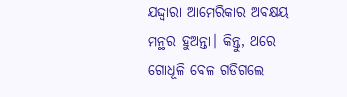ଯଦ୍ଦ୍ୱାରା ଆମେରିକାର ଅବକ୍ଷୟ ମନ୍ଥର ହୁଅନ୍ତା। କିନ୍ତୁ, ଥରେ ଗୋଧୂଳି ବେଳ ଗଡିଗଲେ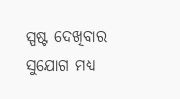ସ୍ପଷ୍ଟ ଦେଖିବାର ସୁଯୋଗ ମଧ୍ୟ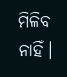ମିଳିବ ନାହିଁ।